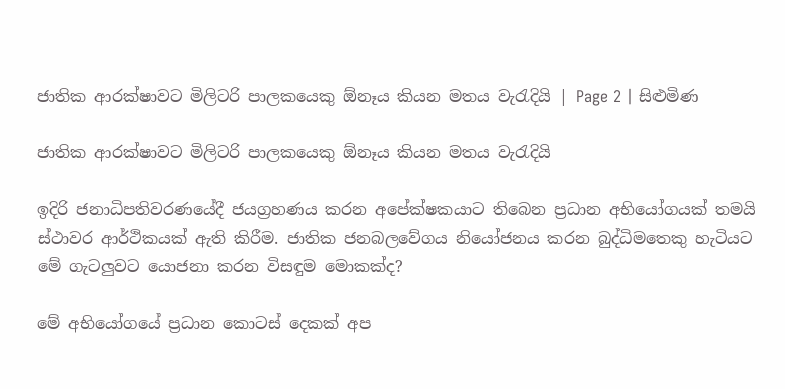ජාතික ආරක්ෂාවට මිලිටරි පාලකයෙකු ඕනෑය කියන මතය වැරැදියි | Page 2 | සිළුමිණ

ජාතික ආරක්ෂාවට මිලිටරි පාලකයෙකු ඕනෑය කියන මතය වැරැදියි

ඉදිරි ජනාධිපතිවරණයේදී ජයග්‍රහණය කරන අපේක්ෂකයාට තිබෙන ප්‍රධාන අභියෝගයක් තමයි ස්ථාවර ආර්ථිකයක් ඇති කිරීම. ජාතික ජනබලවේගය නියෝජනය කරන බුද්ධිමතෙකු හැටියට මේ ගැටලුවට යොජනා කරන විසඳුම මොකක්ද?

මේ අභියෝගයේ ප්‍රධාන කොටස් දෙකක් අප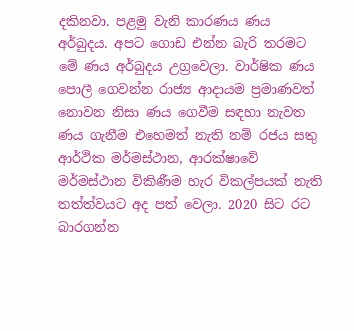දකිනවා. පළමු වැනි කාරණය ණය අර්බුදය. අපට ගොඩ එන්න බැරි තරමට මේ ණය අර්බුදය උග්‍රවෙලා. වාර්ෂික ණය පොලී ගෙවන්න රාජ්‍ය ආදායම ප්‍රමාණවත් නොවන නිසා ණය ගෙවීම සඳහා නැවත ණය ගැනීම එහෙමත් නැති නම් රජය සතු ආර්ථික මර්මස්ථාන, ආරක්ෂාවේ මර්මස්ථාන විකිණීම හැර විකල්පයක් නැති තත්ත්වයට අද පත් වෙලා. 2020 සිට රට බාරගන්න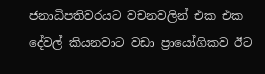ජනාධිපතිවරයට වචනවලින් එක එක දේවල් කියනවාට වඩා ප්‍රායෝගිකව ඊට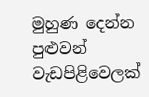මුහුණ දෙන්න පුළුවන් වැඩපිළිවෙලක්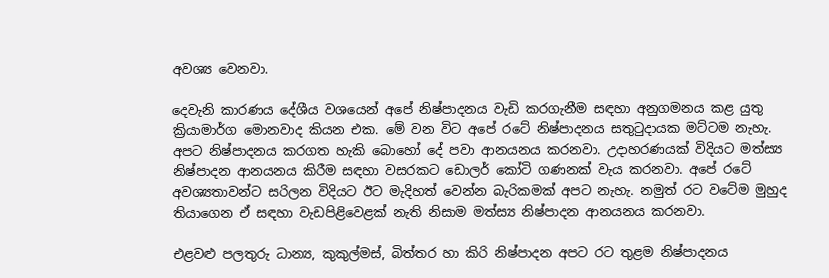අවශ්‍ය වෙනවා.

දෙවැනි කාරණය දේශීය වශයෙන් අපේ නිෂ්පාදනය වැඩි කරගැනීම සඳහා අනුගමනය කළ යුතු ක්‍රියාමාර්ග මොනවාද කියන එක. මේ වන විට අපේ රටේ නිෂ්පාදනය සතුටුදායක මට්ටම නැහැ. අපට නිෂ්පාදනය කරගත හැකි බොහෝ දේ පවා ආනයනය කරනවා. උදාහරණයක් විදියට මත්ස්‍ය නිෂ්පාදන ආනයනය කිරීම සඳහා වසරකට ඩොලර් කෝටි ගණනක් වැය කරනවා. අපේ රටේ අවශ්‍යතාවන්ට සරිලන විදියට ඊට මැදිහත් වෙන්න බැරිකමක් අපට නැහැ. නමුත් රට වටේම මුහුද තියාගෙන ඒ සඳහා වැඩපිළිවෙළක් නැති නිසාම මත්ස්‍ය නිෂ්පාදන ආනයනය කරනවා.

එළවළු පලතුරු ධාන්‍ය, කුකුල්මස්, බිත්තර හා කිරි නිෂ්පාදන අපට රට තුළම නිෂ්පාදනය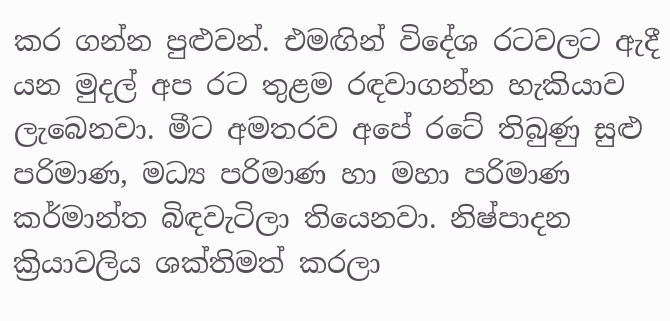කර ගන්න පුළුවන්. එමඟින් විදේශ රටවලට ඇදී යන මුදල් අප රට තුළම රඳවාගන්න හැකියාව ලැබෙනවා. මීට අමතරව අපේ රටේ තිබුණු සුළු පරිමාණ, මධ්‍ය පරිමාණ හා මහා පරිමාණ කර්මාන්ත බිඳවැටිලා තියෙනවා. නිෂ්පාදන ක්‍රියාවලිය ශක්තිමත් කරලා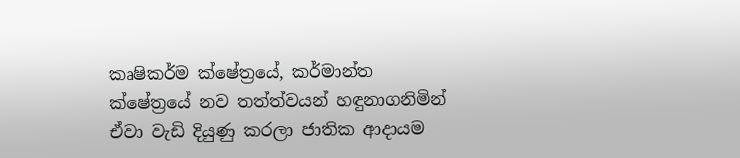කෘෂිකර්ම ක්ෂේත්‍රයේ, කර්මාන්ත ක්ෂේත්‍රයේ නව තත්ත්වයන් හඳුනාගනිමින් ඒවා වැඩි දියුණු කරලා ජාතික ආදායම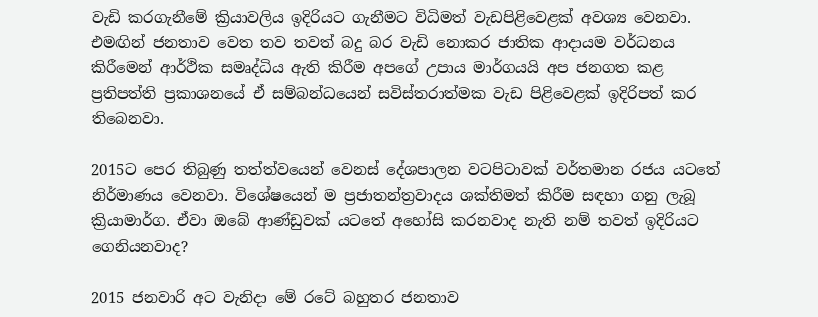වැඩි කරගැනීමේ ක්‍රියාවලිය ඉදිරියට ගැනීමට විධිමත් වැඩපිළිවෙළක් අවශ්‍ය වෙනවා. එමඟින් ජනතාව වෙත තව තවත් බදු බර වැඩි නොකර ජාතික ආදායම වර්ධනය කිරීමෙන් ආර්ථික සමෘද්ධිය ඇති කිරීම අපගේ උපාය මාර්ගයයි අප ජනගත කළ ප්‍රතිපත්ති ප්‍රකාශනයේ ඒ සම්බන්ධයෙන් සවිස්තරාත්මක වැඩ පිළිවෙළක් ඉදිරිපත් කර තිබෙනවා.

2015ට පෙර තිබුණු තත්ත්වයෙන් වෙනස් දේශපාලන වටපිටාවක් වර්තමාන රජය යටතේ නිර්මාණය වෙනවා. විශේෂයෙන් ම ප්‍රජාතන්ත්‍රවාදය ශක්තිමත් කිරීම සඳහා ගනු ලැබූ ක්‍රියාමාර්ග. ඒවා ඔබේ ආණ්ඩුවක් යටතේ අහෝසි කරනවාද නැති නම් තවත් ඉදිරියට ගෙනියනවාද?

2015 ජනවාරි අට වැනිදා මේ රටේ බහුතර ජනතාව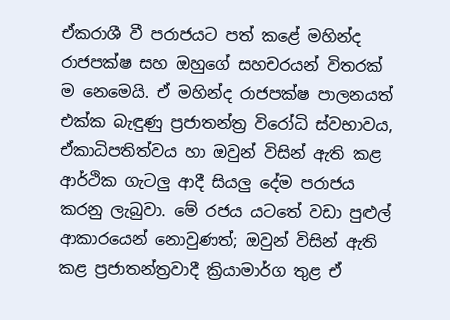ඒකරාශී වී පරාජයට පත් කළේ මහින්ද රාජපක්ෂ සහ ඔහුගේ සහචරයන් විතරක් ම නෙමෙයි. ඒ මහින්ද රාජපක්ෂ පාලනයත් එක්ක බැඳුණු ප්‍රජාතන්ත්‍ර විරෝධි ස්වභාවය, ඒකාධිපතිත්වය හා ඔවුන් විසින් ඇති කළ ආර්ථික ගැටලු ආදී සියලු දේම පරාජය කරනු ලැබුවා. මේ රජය යටතේ වඩා පුළුල් ආකාරයෙන් නොවුණත්; ඔවුන් විසින් ඇති කළ ප්‍රජාතන්ත්‍රවාදී ක්‍රියාමාර්ග තුළ ඒ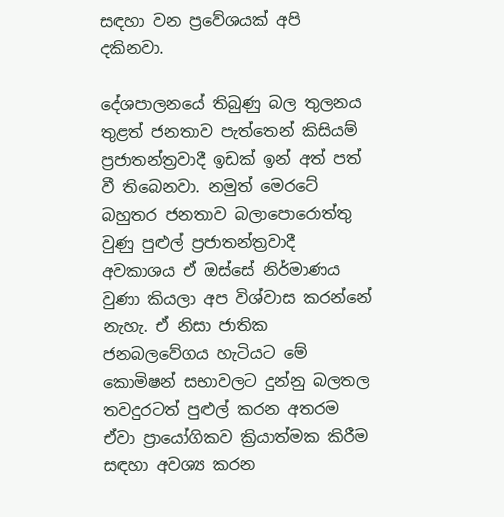සඳහා වන ප්‍රවේශයක් අපි දකිනවා.

දේශපාලනයේ තිබුණු බල තුලනය තුළත් ජනතාව පැත්තෙන් කිසියම් ප්‍රජාතන්ත්‍රවාදී ඉඩක් ඉන් අත් පත් වී තිබෙනවා. නමුත් මෙරටේ බහුතර ජනතාව බලාපොරොත්තු වුණු පුළුල් ප්‍රජාතන්ත්‍රවාදී අවකාශය ඒ ඔස්සේ නිර්මාණය වුණා කියලා අප විශ්වාස කරන්නේ නැහැ. ඒ නිසා ජාතික ජනබලවේගය හැටියට මේ කොමිෂන් සභාවලට දුන්නු බලතල තවදුරටත් පුළුල් කරන අතරම ඒවා ප්‍රායෝගිකව ක්‍රියාත්මක කිරීම සඳහා අවශ්‍ය කරන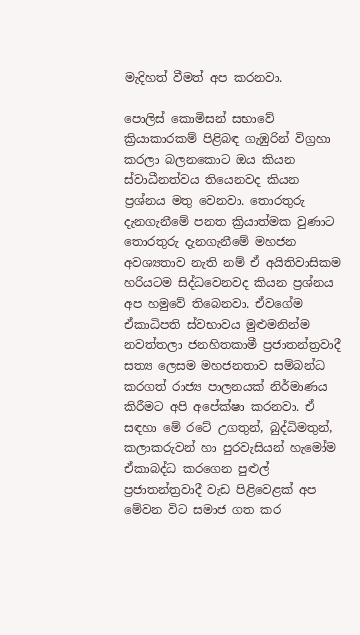මැදිහත් වීමත් අප කරනවා.

පොලිස් කොමිසන් සභාවේ ක්‍රියාකාරකම් පිළිබඳ ගැඹුරින් විග්‍රහා කරලා බලනකොට ඔය කියන ස්වාධීනත්වය තියෙනවද කියන ප්‍රශ්නය මතු වෙනවා. තොරතුරු දැනගැනීමේ පනත ක්‍රියාත්මක වුණාට තොරතුරු දැනගැනීමේ මහජන අවශ්‍යතාව නැති නම් ඒ අයිතිවාසිකම හරියටම සිද්ධවෙනවද කියන ප්‍රශ්නය අප හමුවේ තිබෙනවා. ඒවගේම ඒකාධිපති ස්වභාවය මුළුමනින්ම නවත්තලා ජනහිතකාමී ප්‍රජාතන්ත්‍රවාදී සත්‍ය ලෙසම මහජනතාව සම්බන්ධ කරගත් රාජ්‍ය පාලනයක් නිර්මාණය කිරීමට අපි අපේක්ෂා කරනවා. ඒ සඳහා මේ රටේ උගතුන්, බුද්ධිමතුන්, කලාකරුවන් හා පුරවැසියන් හැමෝම ඒකාබද්ධ කරගෙන පුළුල් ප්‍රජාතන්ත්‍රවාදී වැඩ පිළිවෙළක් අප මේවන විට සමාජ ගත කර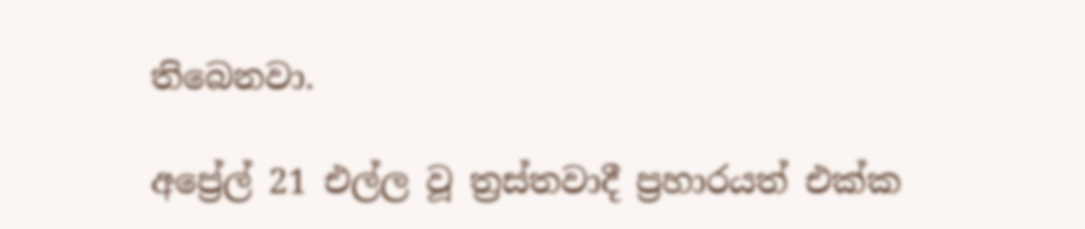තිබෙනවා.

අප්‍රේල් 21 එල්ල වූ ත්‍රස්තවාදී ප්‍රහාරයත් එක්ක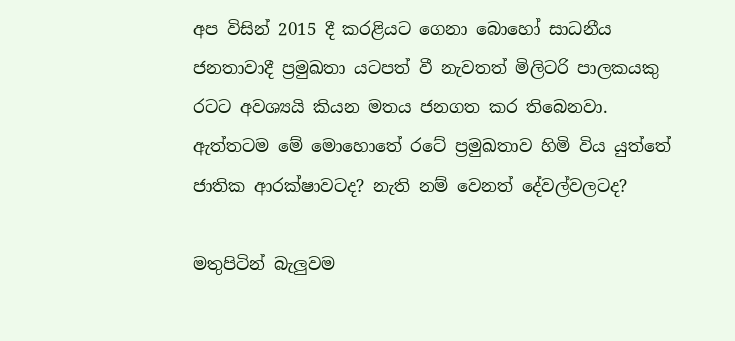අප විසින් 2015 දී කරළියට ගෙනා බොහෝ සාධනීය ජනතාවාදී ප්‍රමුඛතා යටපත් වී නැවතත් මිලිටරි පාලකයකු රටට අවශ්‍යයි කියන මතය ජනගත කර තිබෙනවා. ඇත්තටම මේ මොහොතේ රටේ ප්‍රමුඛතාව හිමි විය යුත්තේ ජාතික ආරක්ෂාවටද? නැති නම් වෙනත් දේවල්වලටද?

මතුපිටින් බැලුවම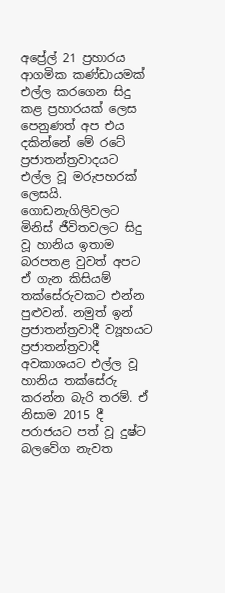අප්‍රේල් 21 ප්‍රහාරය ආගමික කණ්ඩායමක් එල්ල කරගෙන සිදු කළ ප්‍රහාරයක් ලෙස පෙනුණත් අප එය දකින්නේ මේ රටේ ප්‍රජාතන්ත්‍රවාදයට එල්ල වූ මරුපහරක් ලෙසයි. ගොඩනැගිලිවලට මිනිස් ජීවිතවලට සිදු වූ හානිය ඉතාම බරපතළ වුවත් අපට ඒ ගැන කිසියම් තක්සේරුවකට එන්න පුළුවන්. නමුත් ඉන් ප්‍රජාතන්ත්‍රවාදී ව්‍යූහයට ප්‍රජාතන්ත්‍රවාදී අවකාශයට එල්ල වූ හානිය තක්සේරු කරන්න බැරි තරම්. ඒ නිසාම 2015 දී පරාජයට පත් වූ දුෂ්ට බලවේග නැවත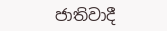ජාතිවාදී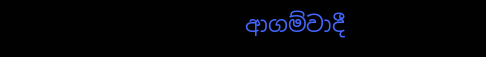ආගම්වාදී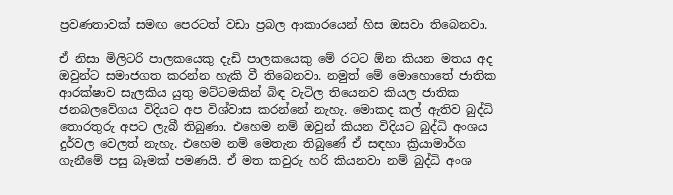ප්‍රවණතාවක් සමඟ පෙරටත් වඩා ප්‍රබල ආකාරයෙන් හිස ඔසවා තිබෙනවා.

ඒ නිසා මිලිටරි පාලකයෙකු දැඩි පාලකයෙකු මේ රටට ඕන කියන මතය අද ඔවුන්ට සමාජගත කරන්න හැකි වී තිබෙනවා. නමුත් මේ මොහොතේ ජාතික ආරක්ෂාව සැලකිය යුතු මට්ටමකින් බිඳ වැටිල තියෙනව කියල ජාතික ජනබලවේගය විදියට අප විශ්වාස කරන්නේ නැහැ. මොකද කල් ඇතිව බුද්ධි තොරතුරු අපට ලැබී තිබුණා. එහෙම නම් ඔවුන් කියන විදියට බුද්ධි අංශය දුර්වල වෙලත් නැහැ. එහෙම නම් මෙතැන තිබුණේ ඒ සඳහා ක්‍රියාමාර්ග ගැනීමේ පසු බෑමක් පමණයි. ඒ මත කවුරු හරි කියනවා නම් බුද්ධි අංශ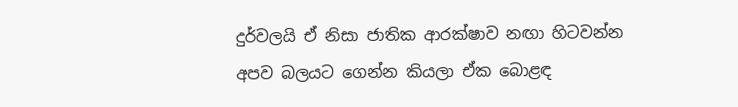දුර්වලයි ඒ නිසා ජාතික ආරක්ෂාව නඟා හිටවන්න අපව බලයට ගෙන්න කියලා ඒක බොළඳ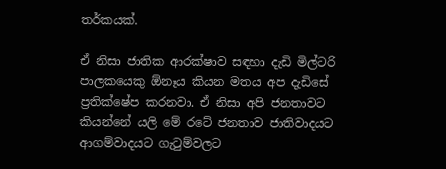තර්කයක්.

ඒ නිසා ජාතික ආරක්ෂාව සඳහා දැඩි මිල්ටරි පාලකයෙකු ඕනෑය කියන මතය අප දැඩිසේ ප්‍රතික්ෂේප කරනවා. ඒ නිසා අපි ජනතාවට කියන්නේ යලි මේ රටේ ජනතාව ජාතිවාදයට ආගම්වාදයට ගැටුම්වලට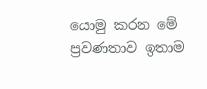යොමු කරන මේ ප්‍රවණතාව ඉතාම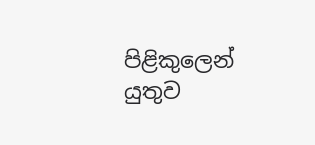පිළිකුලෙන් යුතුව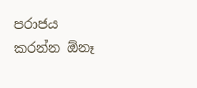පරාජය කරන්න ඕනෑ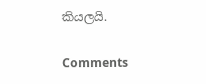කියලයි.

Comments